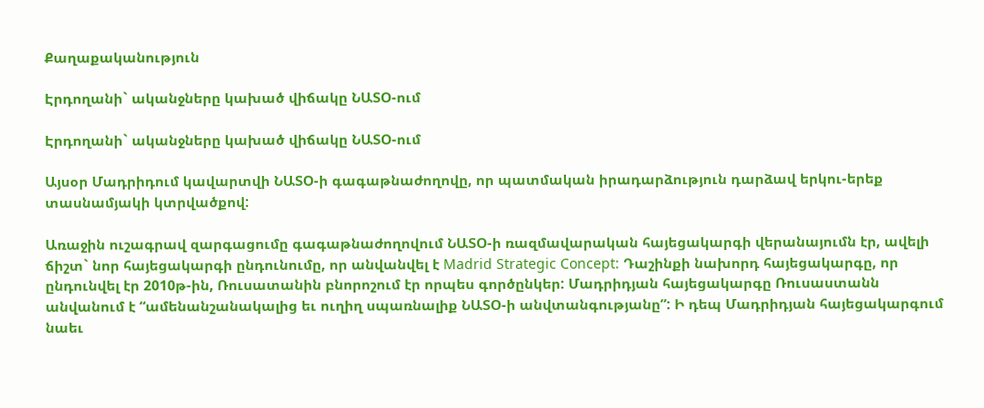Քաղաքականություն

Էրդողանի` ականջները կախած վիճակը ՆԱՏՕ-ում

Էրդողանի` ականջները կախած վիճակը ՆԱՏՕ-ում

Այսօր Մադրիդում կավարտվի ՆԱՏՕ-ի գագաթնաժողովը, որ պատմական իրադարձություն դարձավ երկու-երեք տասնամյակի կտրվածքով:

Առաջին ուշագրավ զարգացումը գագաթնաժողովում ՆԱՏՕ-ի ռազմավարական հայեցակարգի վերանայումն էր, ավելի ճիշտ` նոր հայեցակարգի ընդունումը, որ անվանվել է Madrid Strategic Concept: Դաշինքի նախորդ հայեցակարգը, որ ընդունվել էր 2010թ-ին, Ռուսատանին բնորոշում էր որպես գործընկեր: Մադրիդյան հայեցակարգը Ռուսաստանն անվանում է “ամենանշանակալից եւ ուղիղ սպառնալիք ՆԱՏՕ-ի անվտանգությանը”: Ի դեպ Մադրիդյան հայեցակարգում նաեւ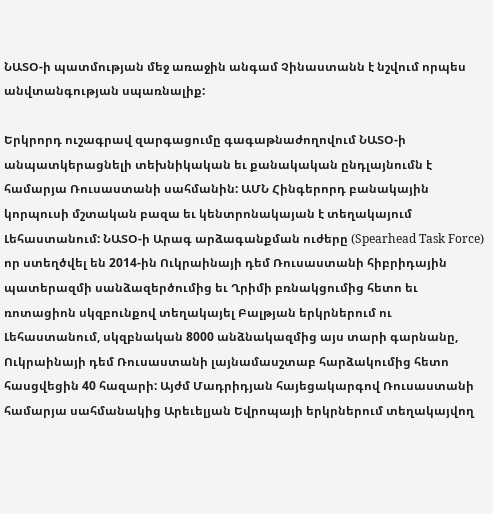ՆԱՏՕ-ի պատմության մեջ առաջին անգամ Չինաստանն է նշվում որպես անվտանգության սպառնալիք:

Երկրորդ ուշագրավ զարգացումը գագաթնաժողովում ՆԱՏՕ-ի անպատկերացնելի տեխնիկական եւ քանակական ընդլայնումն է համարյա Ռուսաստանի սահմանին: ԱՄՆ Հինգերորդ բանակային կորպուսի մշտական բազա եւ կենտրոնակայան է տեղակայում Լեհաստանում: ՆԱՏՕ-ի Արագ արձագանքման ուժերը (Spearhead Task Force) որ ստեղծվել են 2014-ին Ուկրաինայի դեմ Ռուսաստանի հիբրիդային պատերազմի սանձազերծումից եւ Ղրիմի բռնակցումից հետո եւ ռոտացիոն սկզբունքով տեղակայել Բալթյան երկրներում ու Լեհաստանում, սկզբնական 8000 անձնակազմից այս տարի գարնանը, Ուկրաինայի դեմ Ռուսաստանի լայնամասշտաբ հարձակումից հետո հասցվեցին 40 հազարի: Այժմ Մադրիդյան հայեցակարգով Ռուսաստանի համարյա սահմանակից Արեւելյան Եվրոպայի երկրներում տեղակայվող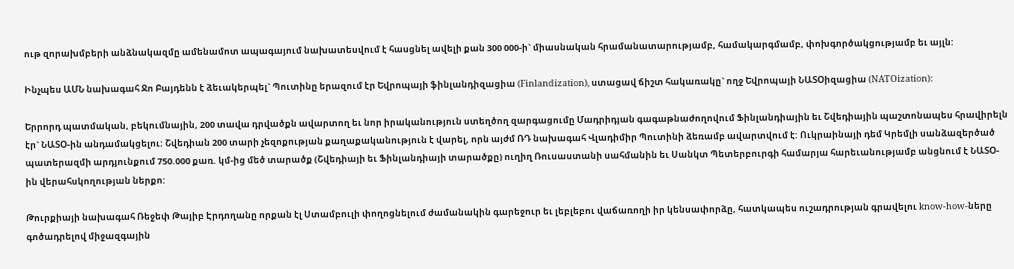ութ զորախմբերի անձնակազմը ամենամոտ ապագայում նախատեսվում է հասցնել ավելի քան 300 000-ի` միասնական հրամանատարությամբ, համակարգմամբ, փոխգործակցությամբ եւ այլն:

Ինչպես ԱՄՆ նախագահ Ջո Բայդենն է ձեւակերպել` Պուտինը երազում էր Եվրոպայի ֆինլանդիզացիա (Finlandization), ստացավ ճիշտ հակառակը` ողջ Եվրոպայի ՆԱՏՕիզացիա (NATOization):

Երրորդ պատմական, բեկումնային, 200 տավա դրվածքն ավարտող եւ նոր իրականություն ստեղծող զարգացումը Մադրիդյան գագաթնաժողովում Ֆինլանդիային եւ Շվեդիային պաշտոնապես հրավիրելն էր` ՆԱՏՕ-ին անդամակցելու: Շվեդիան 200 տարի չեզոքության քաղաքականություն է վարել, որն այժմ ՌԴ նախագահ Վլադիմիր Պուտինի ձեռամբ ավարտվում է: Ուկրաինայի դեմ Կրեմլի սանձազերծած պատերազմի արդյունքում 750.000 քառ. կմ-ից մեծ տարածք (Շվեդիայի եւ Ֆինլանդիայի տարածքը) ուղիղ Ռուսաստանի սահմանին եւ Սանկտ Պետերբուրգի համարյա հարեւանությամբ անցնում է ՆԱՏՕ-ին վերահսկողության ներքո:

Թուրքիայի նախագահ Ռեջեփ Թայիբ Էրդողանը որքան էլ Ստամբուլի փողոցնելում ժամանակին գարեջուր եւ լեբլեբու վաճառողի իր կենսափորձը, հատկապես ուշադրության գրավելու know-how-ները գոծադրելով միջազգային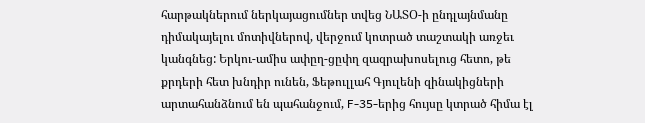հարթակներում ներկայացումներ տվեց ՆԱՏՕ-ի ընդլայնմանը դիմակայելու մոտիվներով, վերջում կոտրած տաշտակի առջեւ կանգնեց: Երկու-ամիս ափըղ-ցըփղ զազրախոսելուց հետո, թե քրդերի հետ խնդիր ունեն, Ֆեթուլլահ Գյուլենի զինակիցների արտահանձնում են պահանջում, F-35-երից հույսը կտրած հիմա էլ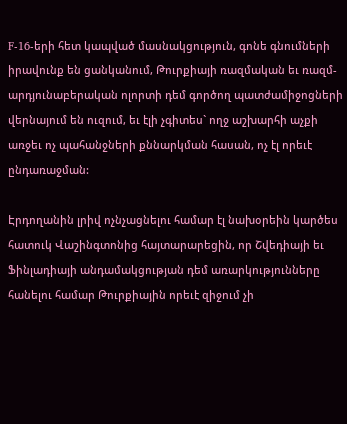F-16-երի հետ կապված մասնակցություն, գոնե գնումների իրավունք են ցանկանում, Թուրքիայի ռազմական եւ ռազմ-արդյունաբերական ոլորտի դեմ գործող պատժամիջոցների վերնայում են ուզում, եւ էլի չգիտես` ողջ աշխարհի աչքի առջեւ ոչ պահանջների քննարկման հասան, ոչ էլ որեւէ ընդառաջման:

Էրդողանին լրիվ ոչնչացնելու համար էլ նախօրեին կարծես հատուկ Վաշինգտոնից հայտարարեցին, որ Շվեդիայի եւ Ֆինլադիայի անդամակցության դեմ առարկությունները հանելու համար Թուրքիային որեւէ զիջում չի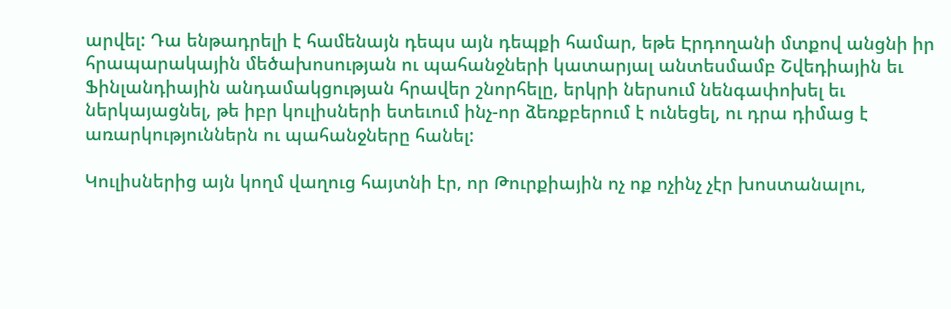արվել: Դա ենթադրելի է համենայն դեպս այն դեպքի համար, եթե Էրդողանի մտքով անցնի իր հրապարակային մեծախոսության ու պահանջների կատարյալ անտեսմամբ Շվեդիային եւ Ֆինլանդիային անդամակցության հրավեր շնորհելը, երկրի ներսում նենգափոխել եւ ներկայացնել, թե իբր կուլիսների ետեւում ինչ-որ ձեռքբերում է ունեցել, ու դրա դիմաց է առարկություններն ու պահանջները հանել:

Կուլիսներից այն կողմ վաղուց հայտնի էր, որ Թուրքիային ոչ ոք ոչինչ չէր խոստանալու,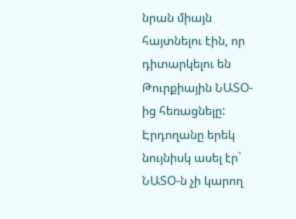նրան միայն հայտնելու էին, որ դիտարկելու են Թուրքիային ՆԱՏՕ-ից հեռացնելը: Էրդողանը երեկ նույնիսկ ասել էր` ՆԱՏՕ-ն չի կարող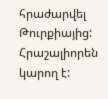հրաժարվել Թուրքիայից: Հրաշալիորեն կարող է: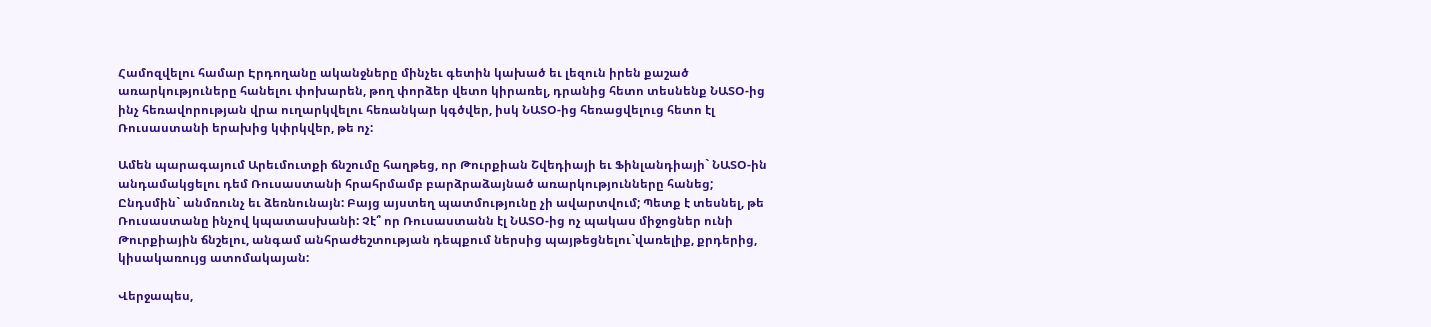Համոզվելու համար Էրդողանը ականջները մինչեւ գետին կախած եւ լեզուն իրեն քաշած առարկություները հանելու փոխարեն, թող փորձեր վետո կիրառել, դրանից հետո տեսնենք ՆԱՏՕ-ից ինչ հեռավորության վրա ուղարկվելու հեռանկար կգծվեր, իսկ ՆԱՏՕ-ից հեռացվելուց հետո էլ  Ռուսաստանի երախից կփրկվեր, թե ոչ:

Ամեն պարագայում Արեւմուտքի ճնշումը հաղթեց, որ Թուրքիան Շվեդիայի եւ Ֆինլանդիայի` ՆԱՏՕ-ին անդամակցելու դեմ Ռուսաստանի հրահրմամբ բարձրաձայնած առարկությունները հանեց; Ընդսմին` անմռունչ եւ ձեռնունայն: Բայց այստեղ պատմությունը չի ավարտվում; Պետք է տեսնել, թե Ռուսաստանը ինչով կպատասխանի: Չէ՞ որ Ռուսաստանն էլ ՆԱՏՕ-ից ոչ պակաս միջոցներ ունի Թուրքիային ճնշելու, անգամ անհրաժեշտության դեպքում ներսից պայթեցնելու`վառելիք, քրդերից, կիսակառույց ատոմակայան:

Վերջապես,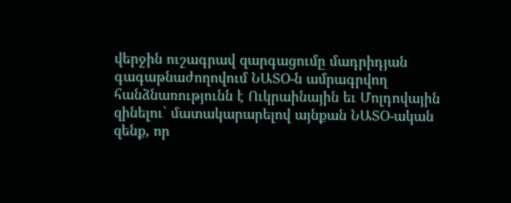վերջին ուշագրավ զարգացումը մադրիդյան գագաթնաժողովում ՆԱՏՕ-ն ամրագրվող հանձնառությունն է Ուկրաինային եւ Մոլդովային զինելու` մատակարարելով այնքան ՆԱՏՕ-ական զենք, որ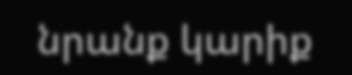նրանք կարիք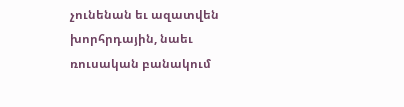չունենան եւ ազատվեն խորհրդային, նաեւ ռուսական բանակում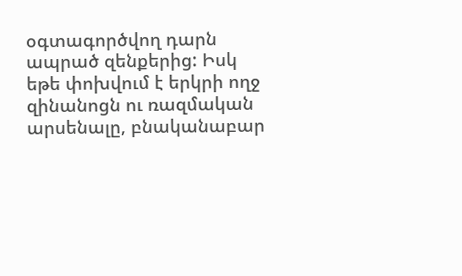օգտագործվող դարն ապրած զենքերից: Իսկ եթե փոխվում է երկրի ողջ զինանոցն ու ռազմական արսենալը, բնականաբար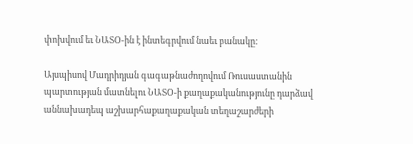փոխվում եւ ՆԱՏՕ-ին է ինտեգրվում նաեւ բանակը:

Այսպիսով Մադրիդյան գագաթնաժողովում Ռուսաստանին պարտության մատնելու ՆԱՏՕ-ի քաղաքականությունը դարձավ աննախադեպ աշխարհաքաղաքական տեղաշարժերի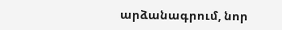արձանագրում, նոր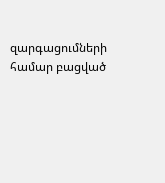զարգացումների համար բացված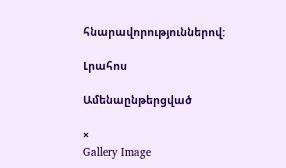հնարավորություններով:

Լրահոս

Ամենաընթերցված

×
Gallery Image